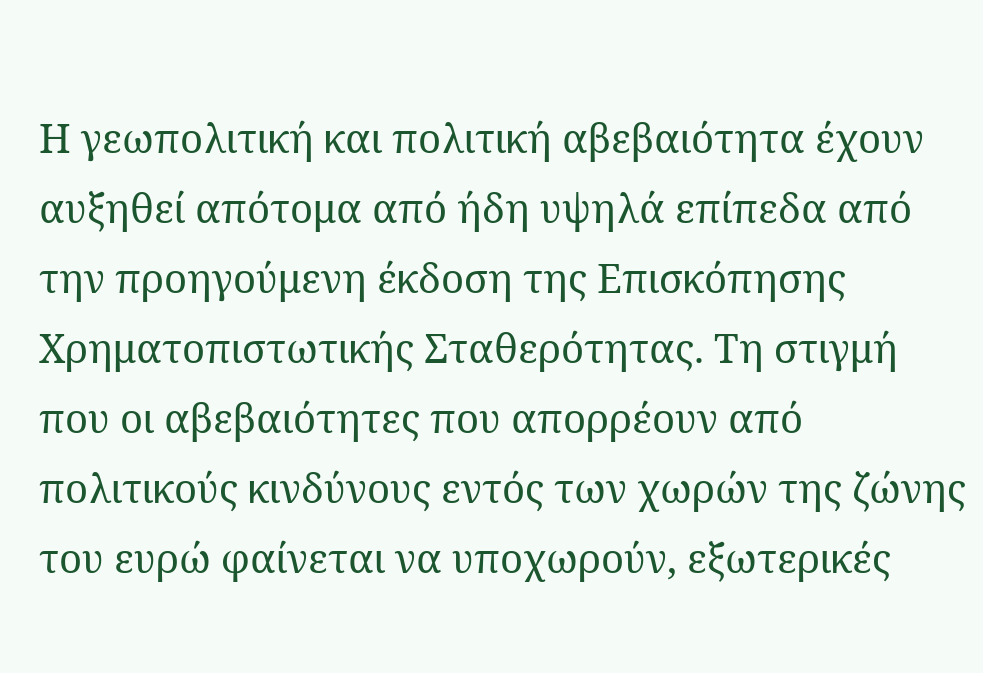Η γεωπολιτική και πολιτική αβεβαιότητα έχουν αυξηθεί απότομα από ήδη υψηλά επίπεδα από την προηγούμενη έκδοση της Επισκόπησης Χρηματοπιστωτικής Σταθερότητας. Τη στιγμή που οι αβεβαιότητες που απορρέουν από πολιτικούς κινδύνους εντός των χωρών της ζώνης του ευρώ φαίνεται να υποχωρούν, εξωτερικές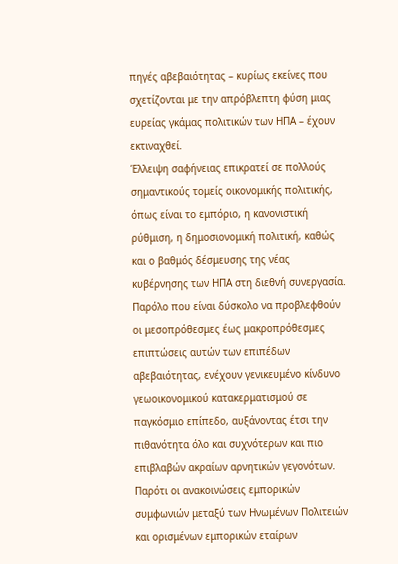πηγές αβεβαιότητας – κυρίως εκείνες που σχετίζονται με την απρόβλεπτη φύση μιας ευρείας γκάμας πολιτικών των ΗΠΑ – έχουν εκτιναχθεί.
Έλλειψη σαφήνειας επικρατεί σε πολλούς σημαντικούς τομείς οικονομικής πολιτικής, όπως είναι το εμπόριο, η κανονιστική ρύθμιση, η δημοσιονομική πολιτική, καθώς και ο βαθμός δέσμευσης της νέας κυβέρνησης των ΗΠΑ στη διεθνή συνεργασία. Παρόλο που είναι δύσκολο να προβλεφθούν οι μεσοπρόθεσμες έως μακροπρόθεσμες επιπτώσεις αυτών των επιπέδων αβεβαιότητας, ενέχουν γενικευμένο κίνδυνο γεωοικονομικού κατακερματισμού σε παγκόσμιο επίπεδο, αυξάνοντας έτσι την πιθανότητα όλο και συχνότερων και πιο επιβλαβών ακραίων αρνητικών γεγονότων.
Παρότι οι ανακοινώσεις εμπορικών συμφωνιών μεταξύ των Ηνωμένων Πολιτειών και ορισμένων εμπορικών εταίρων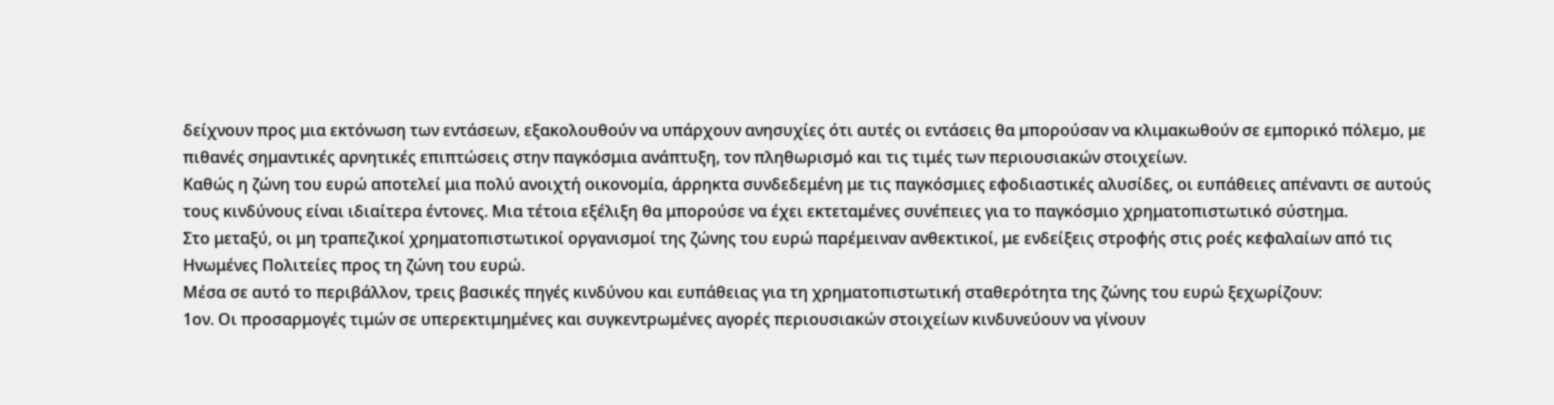δείχνουν προς μια εκτόνωση των εντάσεων, εξακολουθούν να υπάρχουν ανησυχίες ότι αυτές οι εντάσεις θα μπορούσαν να κλιμακωθούν σε εμπορικό πόλεμο, με πιθανές σημαντικές αρνητικές επιπτώσεις στην παγκόσμια ανάπτυξη, τον πληθωρισμό και τις τιμές των περιουσιακών στοιχείων.
Καθώς η ζώνη του ευρώ αποτελεί μια πολύ ανοιχτή οικονομία, άρρηκτα συνδεδεμένη με τις παγκόσμιες εφοδιαστικές αλυσίδες, οι ευπάθειες απέναντι σε αυτούς τους κινδύνους είναι ιδιαίτερα έντονες. Μια τέτοια εξέλιξη θα μπορούσε να έχει εκτεταμένες συνέπειες για το παγκόσμιο χρηματοπιστωτικό σύστημα.
Στο μεταξύ, οι μη τραπεζικοί χρηματοπιστωτικοί οργανισμοί της ζώνης του ευρώ παρέμειναν ανθεκτικοί, με ενδείξεις στροφής στις ροές κεφαλαίων από τις Ηνωμένες Πολιτείες προς τη ζώνη του ευρώ.
Μέσα σε αυτό το περιβάλλον, τρεις βασικές πηγές κινδύνου και ευπάθειας για τη χρηματοπιστωτική σταθερότητα της ζώνης του ευρώ ξεχωρίζουν:
1ον. Οι προσαρμογές τιμών σε υπερεκτιμημένες και συγκεντρωμένες αγορές περιουσιακών στοιχείων κινδυνεύουν να γίνουν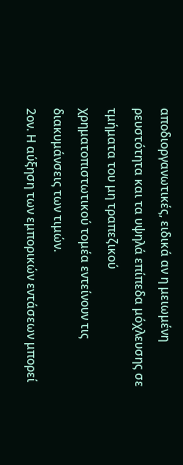αποδιοργανωτικές, ειδικά αν η μειωμένη ρευστότητα και τα υψηλά επίπεδα μόχλευσης σε τμήματα του μη τραπεζικού χρηματοπιστωτικού τομέα εντείνουν τις διακυμάνσεις των τιμών.
2ον. Η αύξηση των εμπορικών εντάσεων μπορεί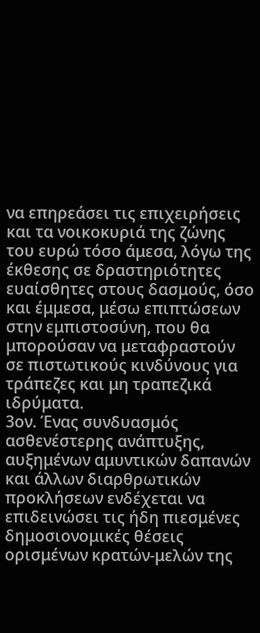να επηρεάσει τις επιχειρήσεις και τα νοικοκυριά της ζώνης του ευρώ τόσο άμεσα, λόγω της έκθεσης σε δραστηριότητες ευαίσθητες στους δασμούς, όσο και έμμεσα, μέσω επιπτώσεων στην εμπιστοσύνη, που θα μπορούσαν να μεταφραστούν σε πιστωτικούς κινδύνους για τράπεζες και μη τραπεζικά ιδρύματα.
3ον. Ένας συνδυασμός ασθενέστερης ανάπτυξης, αυξημένων αμυντικών δαπανών και άλλων διαρθρωτικών προκλήσεων ενδέχεται να επιδεινώσει τις ήδη πιεσμένες δημοσιονομικές θέσεις ορισμένων κρατών-μελών της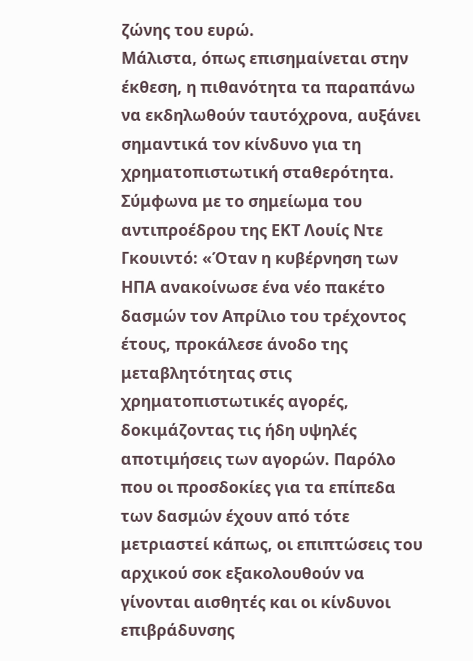ζώνης του ευρώ.
Μάλιστα, όπως επισημαίνεται στην έκθεση, η πιθανότητα τα παραπάνω να εκδηλωθούν ταυτόχρονα, αυξάνει σημαντικά τον κίνδυνο για τη χρηματοπιστωτική σταθερότητα.
Σύμφωνα με το σημείωμα του αντιπροέδρου της ΕΚΤ Λουίς Ντε Γκουιντό: «Όταν η κυβέρνηση των ΗΠΑ ανακοίνωσε ένα νέο πακέτο δασμών τον Απρίλιο του τρέχοντος έτους, προκάλεσε άνοδο της μεταβλητότητας στις χρηματοπιστωτικές αγορές, δοκιμάζοντας τις ήδη υψηλές αποτιμήσεις των αγορών. Παρόλο που οι προσδοκίες για τα επίπεδα των δασμών έχουν από τότε μετριαστεί κάπως, οι επιπτώσεις του αρχικού σοκ εξακολουθούν να γίνονται αισθητές και οι κίνδυνοι επιβράδυνσης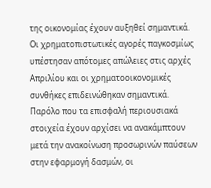της οικονομίας έχουν αυξηθεί σημαντικά. Οι χρηματοπιστωτικές αγορές παγκοσμίως υπέστησαν απότομες απώλειες στις αρχές Απριλίου και οι χρηματοοικονομικές συνθήκες επιδεινώθηκαν σημαντικά. Παρόλο που τα επισφαλή περιουσιακά στοιχεία έχουν αρχίσει να ανακάμπτουν μετά την ανακοίνωση προσωρινών παύσεων στην εφαρμογή δασμών, οι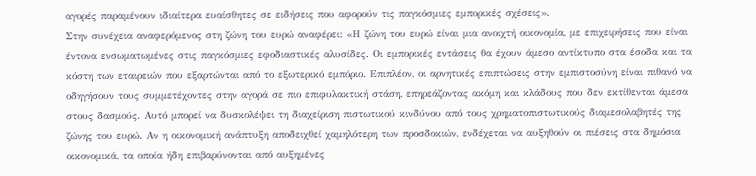αγορές παραμένουν ιδιαίτερα ευαίσθητες σε ειδήσεις που αφορούν τις παγκόσμιες εμπορικές σχέσεις».
Στην συνέχεια αναφερόμενος στη ζώνη του ευρώ αναφέρει: «Η ζώνη του ευρώ είναι μια ανοιχτή οικονομία, με επιχειρήσεις που είναι έντονα ενσωματωμένες στις παγκόσμιες εφοδιαστικές αλυσίδες. Οι εμπορικές εντάσεις θα έχουν άμεσο αντίκτυπο στα έσοδα και τα κόστη των εταιρειών που εξαρτώνται από το εξωτερικό εμπόριο. Επιπλέον, οι αρνητικές επιπτώσεις στην εμπιστοσύνη είναι πιθανό να οδηγήσουν τους συμμετέχοντες στην αγορά σε πιο επιφυλακτική στάση, επηρεάζοντας ακόμη και κλάδους που δεν εκτίθενται άμεσα στους δασμούς. Αυτό μπορεί να δυσκολέψει τη διαχείριση πιστωτικού κινδύνου από τους χρηματοπιστωτικούς διαμεσολαβητές της ζώνης του ευρώ. Αν η οικονομική ανάπτυξη αποδειχθεί χαμηλότερη των προσδοκιών, ενδέχεται να αυξηθούν οι πιέσεις στα δημόσια οικονομικά, τα οποία ήδη επιβαρύνονται από αυξημένες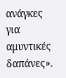ανάγκες για αμυντικές δαπάνες».